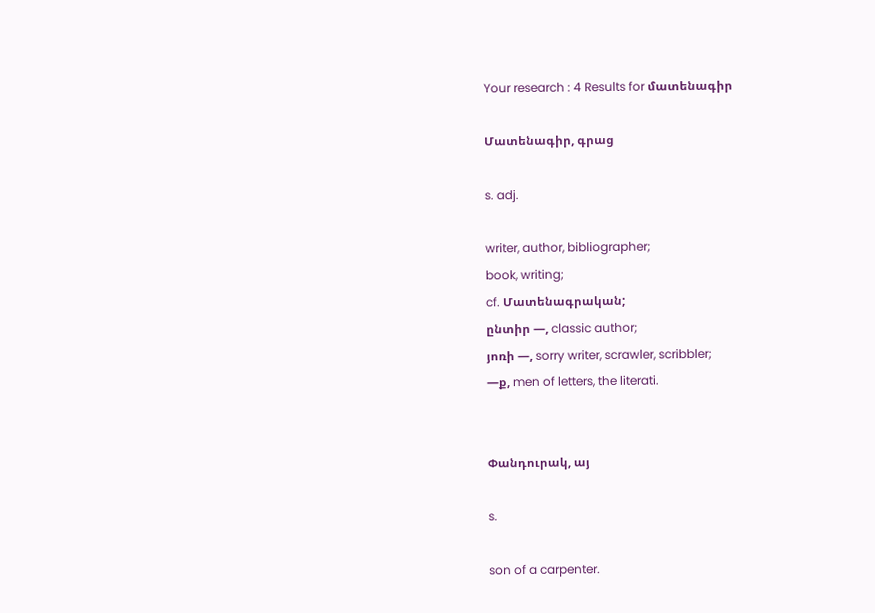Your research : 4 Results for մատենագիր

Մատենագիր, գրաց

s. adj.

writer, author, bibliographer;
book, writing;
cf. Մատենագրական;
ընտիր —, classic author;
յոռի —, sorry writer, scrawler, scribbler;
—ք, men of letters, the literati.


Փանդուրակ, այ

s.

son of a carpenter.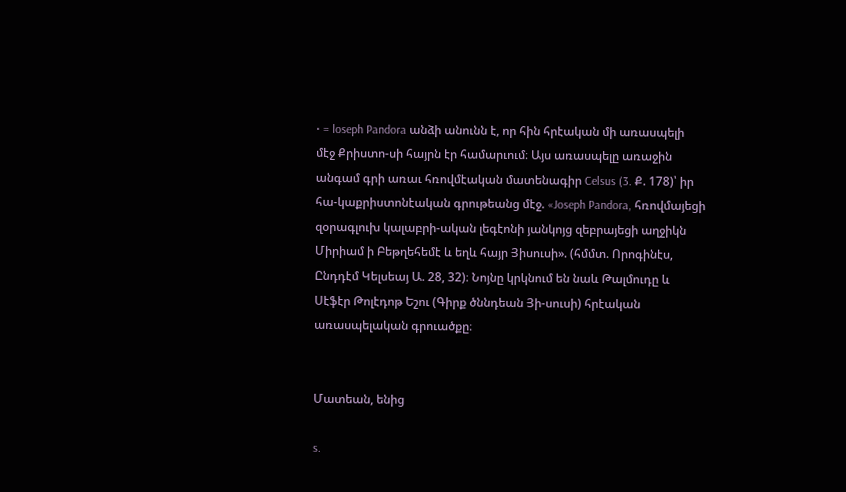• = loseph Pandora անձի անունն է, որ հին հրէական մի առասպելի մէջ Քրիստո-սի հայրն էր համարւում։ Այս առասպելը առաջին անգամ գրի առաւ հռովմէական մատենագիր Celsus (3. Ք. 178)՝ իր հա-կաքրիստոնէական գրութեանց մէջ. «Joseph Pandora, հռովմայեցի զօրագլուխ կալաբրի-ական լեգէոնի յանկոյց զեբրայեցի աղջիկն Միրիամ ի Բեթղեհեմէ և եղև հայր Յիսուսի». (հմմտ. Որոգինէս, Ընդդէմ Կելսեայ Ա. 28, 32)։ Նոյնը կրկնում են նաև Թալմուդը և Սէֆէր Թոլէդոթ Եշու (Գիրք ծննդեան Յի-սուսի) հրէական առասպելական գրուածքը։


Մատեան, ենից

s.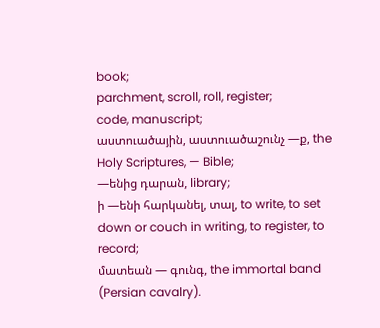book;
parchment, scroll, roll, register;
code, manuscript;
աստուածային, աստուածաշունչ —ք, the Holy Scriptures, — Bible;
—ենից դարան, library;
ի —ենի հարկանել, տալ, to write, to set down or couch in writing, to register, to record;
մատեան — գունգ, the immortal band (Persian cavalry).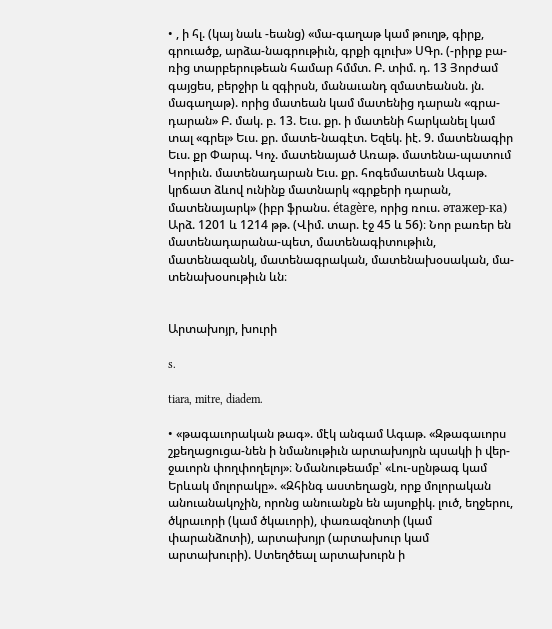• , ի հլ. (կայ նաև -եանց) «մա-գաղաթ կամ թուղթ, գիրք, գրուածք, արձա-նագրութիւն, գրքի գլուխ» ՍԳր. (-րիրք բա-ռից տարբերութեան համար հմմտ. Բ. տիմ. դ. 13 Յորժամ գայցես, բերջիր և զգիրսն, մանաւանդ զմատեանսն. յն. մագաղաթ). որից մատեան կամ մատենից դարան «գրա-դարան» Բ. մակ. բ. 13. Եւս. քր. ի մատենի հարկանել կամ տալ «գրել» Եւս. քր. մատե-նագէտ. Եզեկ. իէ. 9. մատենագիր Եւս. քր Փարպ. Կոչ. մատենայած Առաթ. մատենա-պատում Կորիւն. մատենադարան Եւս. քր. հոգեմատեան Ագաթ. կրճատ ձևով ունինք մատնարկ «գրքերի դարան, մատենայարկ» (իբր ֆրանս. étagère, որից ռուս. əтажеp-кa) Արձ. 1201 և 1214 թթ. (Վիմ. տար. էջ 45 և 56)։ Նոր բառեր են մատենադարանա-պետ, մատենագիտութիւն, մատենազանկ, մատենագրական, մատենախօսական, մա-տենախօսութիւն ևն։


Արտախոյր, խուրի

s.

tiara, mitre, diadem.

• «թագաւորական թագ». մէկ անգամ Ագաթ. «Զթագաւորս շքեղացուցա-նեն ի նմանութիւն արտախոյրն պսակի ի վեր-ջաւորն փողփողելոյ»։ Նմանութեամբ՝ «Լու-սընթագ կամ Երևակ մոլորակը». «Զհինգ աստեղացն, որք մոլորական անուանակոչին, որոնց անուանքն են այսոքիկ. լուծ, եղջերու, ծկրաւորի (կամ ծկաւորի), փառազնոտի (կամ փարանձոտի), արտախոյր (արտախուր կամ արտախուրի). Ստեղծեալ արտախուրն ի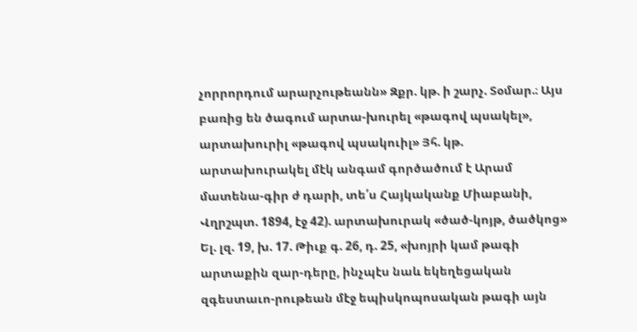չորրորդում արարչութեանն» Զքր. կթ. ի շարչ. Տօմար.։ Այս բառից են ծագում արտա-խուրել «թագով պսակել», արտախուրիլ «թագով պսակուիլ» Յհ. կթ. արտախուրակել մէկ անգամ գործածում է Արամ մատենա-գիր ժ դարի, տե՛ս Հայկականք Միաբանի, Վղրշպտ. 1894, էջ 42). արտախուրակ «ծած-կոյթ, ծածկոց» Ել. լզ. 19, խ. 17. Թիւք գ. 26, դ. 25, «խոյրի կամ թագի արտաքին զար-դերը, ինչպէս նաև եկեղեցական զգեստաւո-րութեան մէջ եպիսկոպոսական թագի այն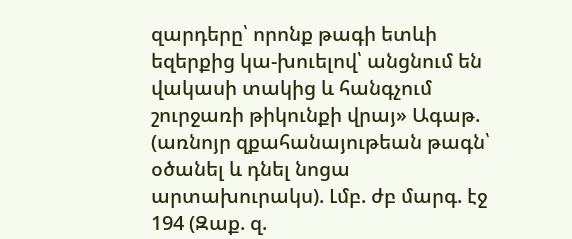զարդերը՝ որոնք թագի ետևի եզերքից կա-խուելով՝ անցնում են վակասի տակից և հանգչում շուրջառի թիկունքի վրայ» Ագաթ. (առնոյր զքահանայութեան թագն՝ օծանել և դնել նոցա արտախուրակս). Լմբ. ժբ մարգ. էջ 194 (Զաք. զ.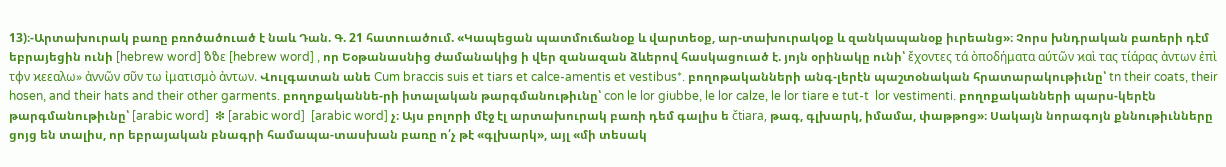13)։-Արտախուրակ բառը բռոծածուած է նաև Դան. Գ. 21 հատուածում. «Կապեցան պատմուճանօք և վարտեօք, ար-տախուրակօք և զանկապանօք իւրեանց»։ Չորս խնդրական բառերի դէմ եբրայեցին ունի [hebrew word] ზზε [hebrew word] , որ Եօթանասնից ժամանակից ի վեր զանազան ձևերով հասկացուած է. յոյն օրինակը ունի՝ ἔχοντες τά ὸποδήματα αύτῶν ϰαὶ τας τίάρας ἀντων ἐπὶ τφν ϰεεαλω» ἀννῶν σῦν τω ἰματισμὸ ἀντων. Վուլգատան անե Cum braccis suis et tiars et calce-amentis et vestibus*. բողոթականների անգ-լերէն պաշտօնական հրատարակութիւնը՝ tn their coats, their hosen, and their hats and their other garments. բողոքականնե-րի իտալական թարգմանութիւնը՝ con le lor giubbe, le lor calze, le lor tiare e tut-t  lor vestimenti. բողոքականների պարս-կերէն թարգմանութիւնը՝ [arabic word]  ❇ [arabic word]  [arabic word] չ։ Այս բոլորի մէջ էլ արտախուրակ բառի դեմ գալիս ե čtiara, թագ, գլխարկ, իմամա, փաթթոց»։ Սակայն նորագոյն քննութիւնները ցոյց են տալիս, որ եբրայական բնագրի համապա-տասխան բառը ո՛չ թէ «գլխարկ», այլ «մի տեսակ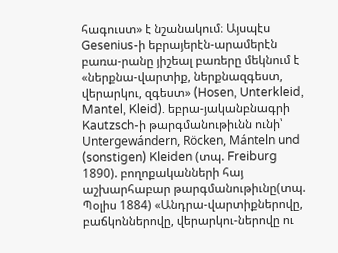հագուստ» է նշանակում։ Այսպէս Gesenius-ի եբրայերէն-արամերէն բառա-րանը յիշեալ բառերը մեկնում է «ներքնա-վարտիք, ներքնազգեստ, վերարկու, զգեստ» (Hosen, Unterkleid, Mantel, Kleid). եբրա-յականբնագրի Kautzsch-ի թարգմանութիւնն ունի՝ Untergewándern, Röcken, Mánteln und (sonstigen) Kleiden (տպ. Freiburg 1890). բողոքականների հայ աշխարհաբար թարգմանութիւնը(տպ. Պօլիս 1884) «Անդրա-վարտիքներովը, բաճկոններովը, վերարկու-ներովը ու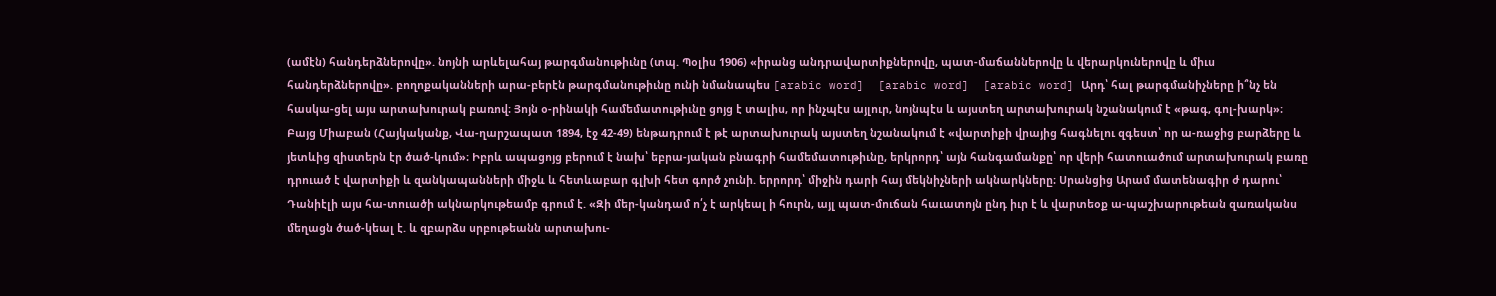(ամէն) հանդերձներովը». նոյնի արևելահայ թարգմանութիւնը (տպ. Պօլիս 1906) «իրանց անդրավարտիքներովը, պատ-մաճաններովը և վերարկուներովը և միւս հանդերձներովը». բողոքականների արա-բերէն թարգմանութիւնը ունի նմանապես [arabic word]  [arabic word]  [arabic word] Արդ՝ հալ թարգմանիչները ի՞նչ են հասկա-ցել այս արտախուրակ բառով։ Յոյն օ-րինակի համեմատութիւնը ցոյց է տալիս, որ ինչպէս այլուր, նոյնպէս և այստեղ արտախուրակ նշանակում է «թագ, գոլ-խարկ»։ Բայց Միաբան (Հայկականք, Վա-ղարշապատ 1894, էջ 42-49) ենթադրում է թէ արտախուրակ այստեղ նշանակում է «վարտիքի վրայից հագնելու զգեստ՝ որ ա-ռաջից բարձերը և յետևից զիստերն էր ծած-կում»։ Իբրև ապացոյց բերում է նախ՝ եբրա-յական բնագրի համեմատութիւնը, երկրորդ՝ այն հանգամանքը՝ որ վերի հատուածում արտախուրակ բառը դրուած է վարտիքի և զանկապանների միջև և հետևաբար գլխի հետ գործ չունի. երրորդ՝ միջին դարի հայ մեկնիչների ակնարկները։ Սրանցից Արամ մատենագիր ժ դարու՝ Դանիէլի այս հա-տուածի ակնարկութեամբ գրում է. «Զի մեր-կանդամ ո՛չ է արկեալ ի հուրն, այլ պատ-մուճան հաւատոյն ընդ իւր է և վարտեօք ա-պաշխարութեան զառականս մեղացն ծած-կեալ է. և զբարձս սրբութեանն արտախու-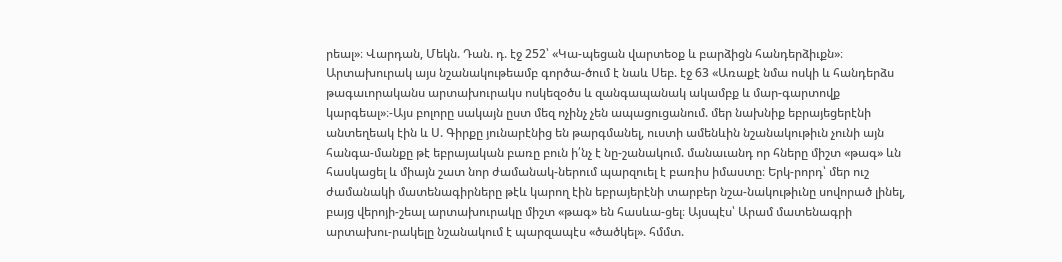րեալ»։ Վարդան, Մեկն. Դան. դ. էջ 252՝ «Կա-պեցան վարտեօք և բարձիցն հանդերձիւքն»։ Արտախուրակ այս նշանակութեամբ գործա-ծում է նաև Սեբ. էջ 63 «Առաքէ նմա ոսկի և հանդերձս թագաւորականս արտախուրակս ոսկեզօծս և զանգապանակ ակամբք և մար-գարտովք կարգեալ»։-Այս բոլորը սակայն ըստ մեզ ոչինչ չեն ապացուցանում. մեր նախնիք եբրայեցերէնի անտեղեակ էին և Ս. Գիրքը յունարէնից են թարգմանել, ուստի ամենևին նշանակութիւն չունի այն հանգա-մանքը թէ եբրայական բառը բուն ի՛նչ է նը-շանակում. մանաւանդ որ հները միշտ «թագ» ևն հասկացել և միայն շատ նոր ժամանակ-ներում պարզուել է բառիս իմաստը։ Երկ-րորդ՝ մեր ուշ ժամանակի մատենագիրները թէև կարող էին եբրայերէնի տարբեր նշա-նակութիւնը սովորած լինել, բայց վերոյի-շեալ արտախուրակը միշտ «թագ» են հասևա-ցել։ Այսպէս՝ Արամ մատենագրի արտախու-րակելը նշանակում է պարզապէս «ծածկել». հմմտ.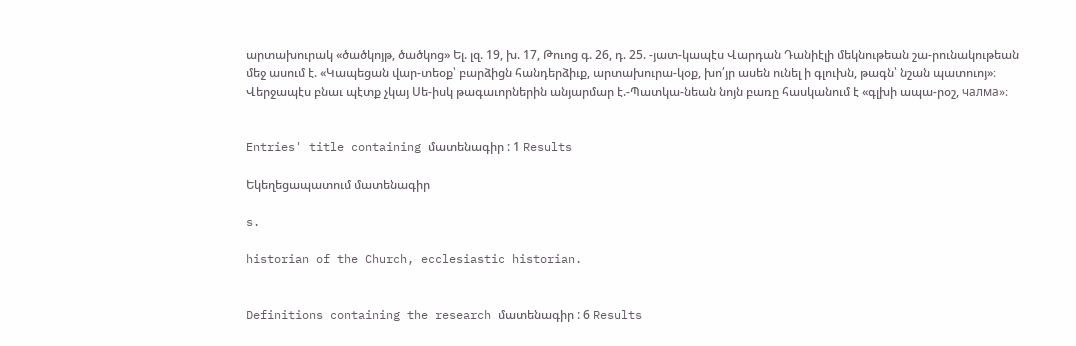արտախուրակ «ծածկոյթ, ծածկոց» Ել. լզ. 19, խ. 17, Թուոց գ. 26, դ. 25. -յատ-կապէս Վարդան Դանիէլի մեկնութեան շա-րունակութեան մեջ ասում է. «Կապեցան վար-տեօք՝ բարձիցն հանդերձիւք, արտախուրա-կօք, խո՛յր ասեն ունել ի գլուխն, թագն՝ նշան պատուոյ»։ Վերջապէս բնաւ պէտք չկայ Սե-իսկ թագաւորներին անյարմար է.-Պատկա-նեան նոյն բառը հասկանում է «գլխի ապա-րօշ, чалма»։


Entries' title containing մատենագիր : 1 Results

Եկեղեցապատում մատենագիր

s.

historian of the Church, ecclesiastic historian.


Definitions containing the research մատենագիր : 6 Results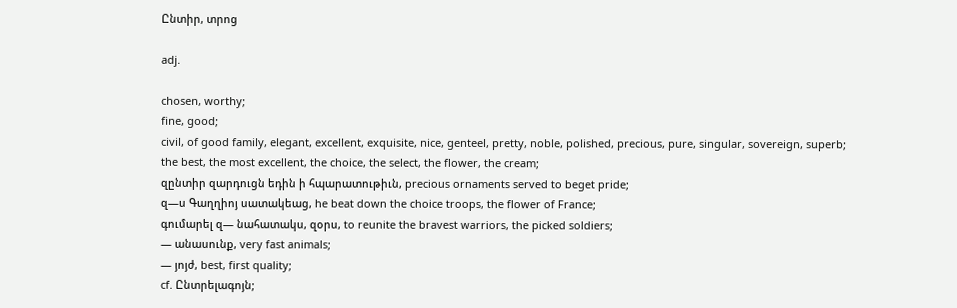Ընտիր, տրոց

adj.

chosen, worthy;
fine, good;
civil, of good family, elegant, excellent, exquisite, nice, genteel, pretty, noble, polished, precious, pure, singular, sovereign, superb;
the best, the most excellent, the choice, the select, the flower, the cream;
զընտիր զարդուցն եդին ի հպարատութիւն, precious ornaments served to beget pride;
զ—ս Գաղղիոյ սատակեաց, he beat down the choice troops, the flower of France;
գումարել զ— նահատակս, զօրս, to reunite the bravest warriors, the picked soldiers;
— անասունք, very fast animals;
— յոյժ, best, first quality;
cf. Ընտրելագոյն;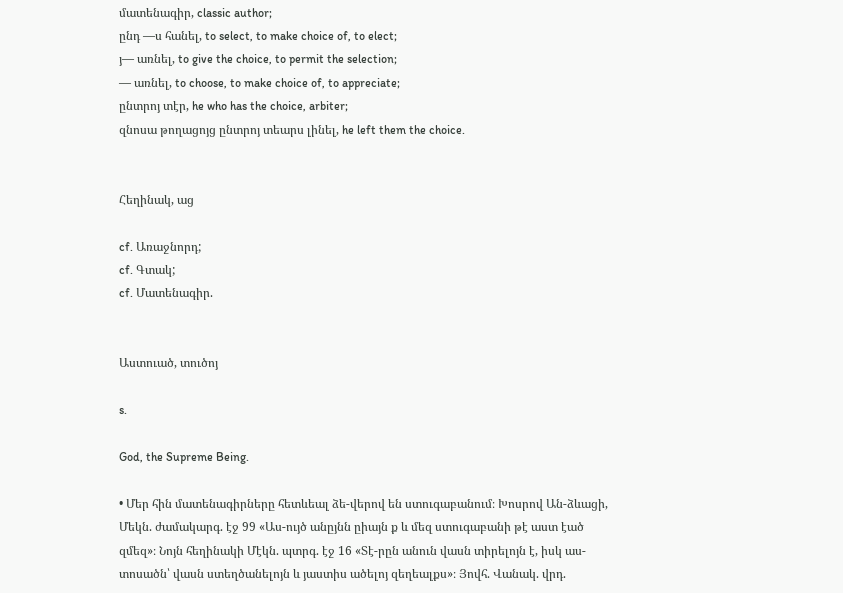մատենագիր, classic author;
ընդ —ս հանել, to select, to make choice of, to elect;
յ— առնել, to give the choice, to permit the selection;
— առնել, to choose, to make choice of, to appreciate;
ընտրոյ տէր, he who has the choice, arbiter;
զնոսա թողացոյց ընտրոյ տեարս լինել, he left them the choice.


Հեղինակ, աց

cf. Առաջնորդ;
cf. Գտակ;
cf. Մատենագիր.


Աստուած, տուծոյ

s.

God, the Supreme Being.

• Մեր հին մատենագիրները հետևեալ ձե-վերով են ստուգաբանում։ Խոսրով Ան-ձևացի, Մեկն. ժամակարգ. էջ 99 «Աս-ույծ անըյնն ըիայն ք և մեզ ստուգաբանի թէ աստ էած զմեզ»։ Նոյն հեղինակի Մէկն. պտրգ. էջ 16 «Տէ-րըն անուն վասն տիրելոյն է, իսկ աս-տոսածն՝ վասն ստեղծանելոյն և յաստիս ածելոյ զեղեալքս»։ Յովհ. Վանակ. վրդ.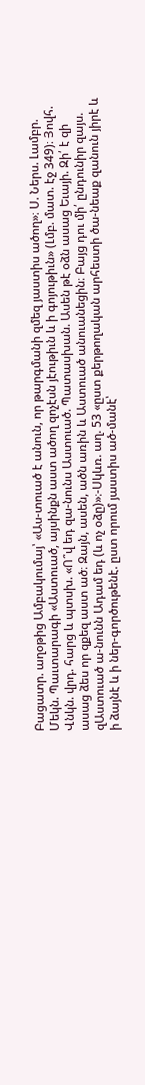Բացատր. աղօթից Ամբակումայ՝ «Աս-տուած է անուն, որ թարգմանի զմեզ յաստիս ածող»։ Ս. Ներս. Լամբր. Մեկն. Պաւտարագի «Աստուած, այսինքն աստ ածող զոչէսն յէութիւն և ի գոյութիւն» (Լմբ. մատ. էջ 349)։ Յովհ. Վնկն. վրդ. հարց և պտսխ. «Ո՞վ եդ զա-նունս Աստուած. Պատասխան. Ասեն թէ օձն ասաց Եւայի. Զի՛ է զի ասաց ձես որ զքեզ աստ ած։ Զայն, ասեն, ածն առին և Աստուած անուանեցին։ Բայց դու մի՛ ընդունիր զայս. զԱստուած ա-նունն Ադամ եդ (և ոչ օձը)»։-Սկևռ. աղ. 53 «ըստ քերթողական արհեստի ծա-նեաք զանուն յիրէ և ի ձայնէ և ի ներ-գործութենէ. ըստ որում յաստիս ած-մանէ՝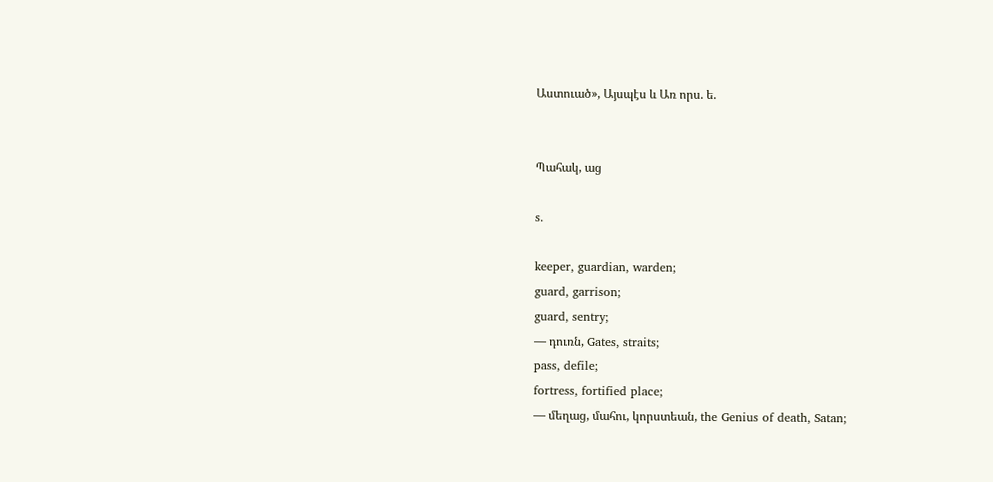Աստուած», Այսպէս և Առ որս. ե.


Պահակ, աց

s.

keeper, guardian, warden;
guard, garrison;
guard, sentry;
— դուռն, Gates, straits;
pass, defile;
fortress, fortified place;
— մեղաց, մահու, կորստեան, the Genius of death, Satan;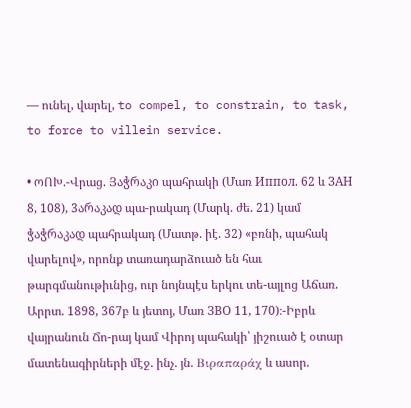— ունել, վարել, to compel, to constrain, to task, to force to villein service.

• ოՈԽ.-Վրաց. Յაჭრაკი պահրակի (Մառ Иппoл. 62 և ЗАН 8, 108), 3არაკად պա-րակադ (Մարկ. ժե. 21) կամ ჭაჭრაკად պահրակադ (Մատթ. իէ. 32) «բռնի, պահակ վարելով», որոնք տառադարձուած են հաւ թարգմանութիւնից, ուր նոյնպէս երկու տե-այլոց Աճառ. Արրտ. 1898, 367բ և յետոյ, Մառ ЗВО 11, 170)։-Իբրև վայրանուն Ճո-րայ կամ Վիրոյ պահակի՝ յիշուած է օտար մատենագիրների մէջ. ինչ. յն. Bιραπαράχ և ասոր.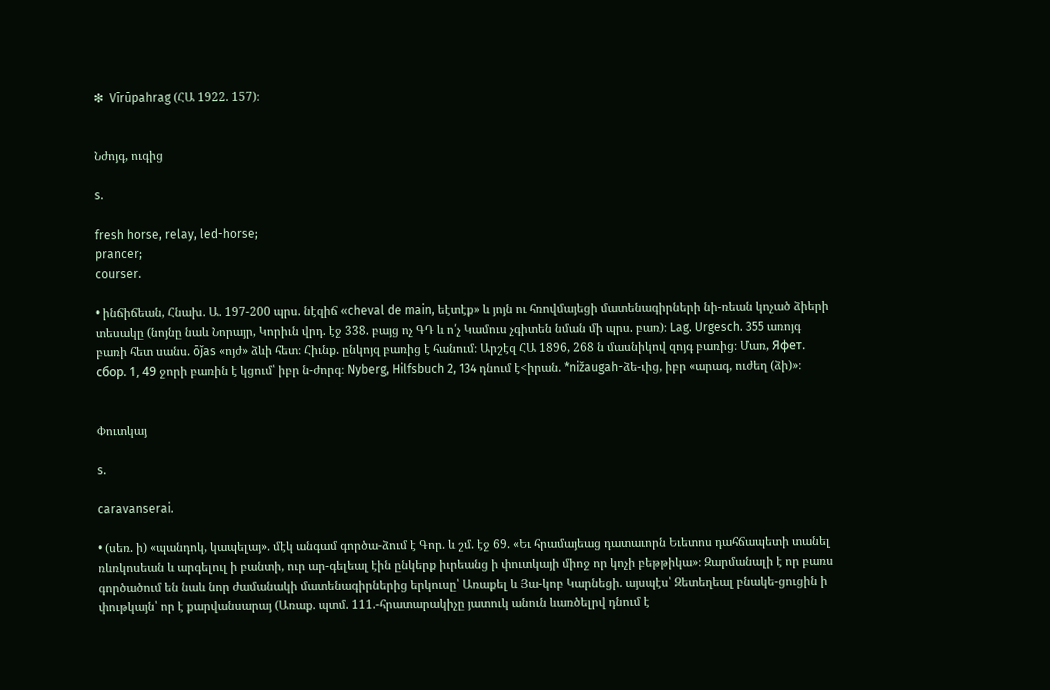❇  Vīrūpahrag (ՀԱ 1922. 157)։


Նժոյգ, ուգից

s.

fresh horse, relay, led-horse;
prancer;
courser.

• ինճիճեան, Հնախ. Ա. 197-200 պրս. նէզիճ «cheval de main, եէտէք» և յոյն ու հռովմայեցի մատենագիրների նի-ռեան կոչած ձիերի տեսակը (նոյնը նաև Նորայր, Կորիւն վրդ. էջ 338. բայց ոչ ԳԴ և ո՛չ Կամուս չգիտեն նման մի պրս. բառ)։ Lag. Urgesch. 355 առոյգ բառի հետ սանս. ōǰas «ոյժ» ձևի հետ։ Հիւնք. ընկոյզ բառից է հանում։ Արշէզ ՀԱ 1896, 268 ն մասնիկով զոյգ բառից։ Մառ, Яфeт. cбор. 1, 49 ջորի բառին է կցում՝ իբր ն-ժորգ։ Nyberg, Hilfsbuch 2, 134 դնում է<իրան. *nižaugah-ձե-ւից, իբր «արագ, ուժեղ (ձի)»։


Փուտկայ

s.

caravanserai.

• (սեռ. ի) «պանդոկ, կապելայ». մէկ անգամ գործա-ձում է Գոր. և շմ. էջ 69. «Եւ հրամայեաց դատաւորն Եւետոս դահճապետի տանել ռևռկոսեան և արգելուլ ի բանտի, ուր ար-գելեալ էին ընկերք իւրեանց ի փուտկայի միոջ որ կոչի բեթթիկա»։ Զարմանալի է որ բառս գործածում են նաև նոր ժամանակի մատենագիրներից երկուսը՝ Առաքել և Յա-կոբ Կարնեցի. այսպէս՝ Զետեղեալ բնակե-ցուցին ի փութկայն՝ որ է քարվանսարայ (Առաք. պտմ. 111.-հրատարակիչը յատուկ անուն ևառծելրվ դնում է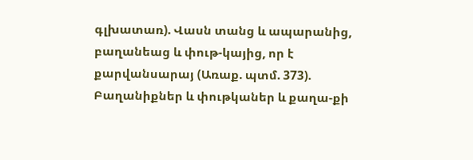գլխատառ). Վասն տանց և ապարանից, բաղանեաց և փութ-կայից, որ է քարվանսարայ (Առաք. պտմ. 373). Բաղանիքներ և փութկաներ և քաղա-քի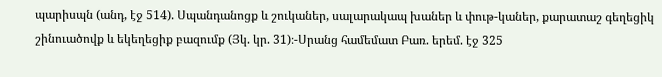պարիսպն (անդ, էջ 514). Սպանդանոցք և շուկաներ, սալարակապ խաներ և փութ-կաներ, քարատաշ գեղեցիկ շինուածովք և եկեղեցիք բազումք (Յկ. կր. 31)։-Սրանց համեմատ Բառ. երեմ. էջ 325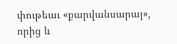փութեաւ «քարվանսարայ», որից և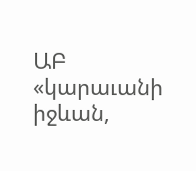ԱԲ «կարաւանի իջևան,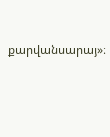քարվանսարայ»։